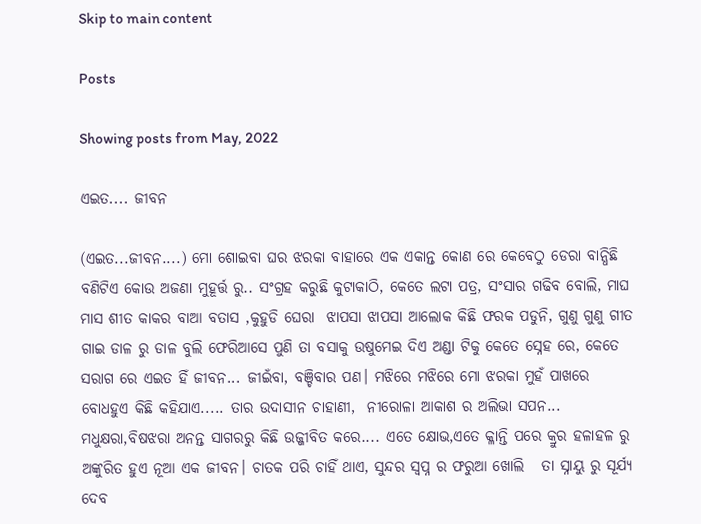Skip to main content

Posts

Showing posts from May, 2022

ଏଇତ.... ଜୀବନ

(ଏଇତ...ଜୀବନ....) ମୋ ଶୋଇବା ଘର ଝରକା ବାହାରେ ଏକ ଏକାନ୍ତ କୋଣ ରେ କେବେଠୁ ଡେରା ବାନ୍ଧିଛି ବଣିଟିଏ କୋଉ ଅଜଣା ମୁହୂର୍ତ୍ତ ରୁ.. ସଂଗ୍ରହ କରୁଛି କୁଟାକାଠି, କେତେ ଲଟା ପତ୍ର, ସଂସାର ଗଢିବ ବୋଲି, ମାଘ ମାସ ଶୀତ କାକର ବାଆ ବତାସ ,କୁହୁଡି ଘେରା  ଝାପସା ଝାପସା ଆଲୋକ କିଛି ଫରକ ପଡୁନି, ଗୁଣୁ ଗୁଣୁ ଗୀତ ଗାଇ ଡାଳ ରୁ ଡାଳ ବୁଲି ଫେରିଆସେ ପୁଣି ତା ବସାକୁ ଉଷୁମେଇ ଦିଏ ଅଣ୍ଡା ଟିକୁ କେତେ ସ୍ନେହ ରେ, କେତେ ସରାଗ ରେ ଏଇତ ହିଁ ଜୀବନ... ଜୀଇଁବା, ବଞ୍ଚିବାର ପଣ। ମଝିରେ ମଝିରେ ମୋ ଝରକା ମୁହଁ ପାଖରେ ବୋଧହୁଏ କିଛି କହିଯାଏ..... ତାର ଉଦାସୀନ ଚାହାଣୀ,  ନୀରୋଳା ଆକାଶ ର ଅଲିଭା ସପନ... ମଧୁକ୍ଷରା,ବିଷଝରା ଅନନ୍ତ ସାଗରରୁ କିଛି ଉଜ୍ଜୀବିତ କରେ.... ଏତେ କ୍ଷୋଭ,ଏତେ କ୍ଳାନ୍ତି ପରେ କ୍ରୁର ହଳାହଳ ରୁ ଅଙ୍କୁରିତ ହୁଏ ନୂଆ ଏକ ଜୀବନ। ଚାତକ ପରି ଚାହିଁ ଥାଏ, ସୁନ୍ଦର ସ୍ୱପ୍ନ ର ଫରୁଆ ଖୋଲି   ତା ସ୍ନାୟୁ ରୁ ସୂର୍ଯ୍ୟ ଦେବ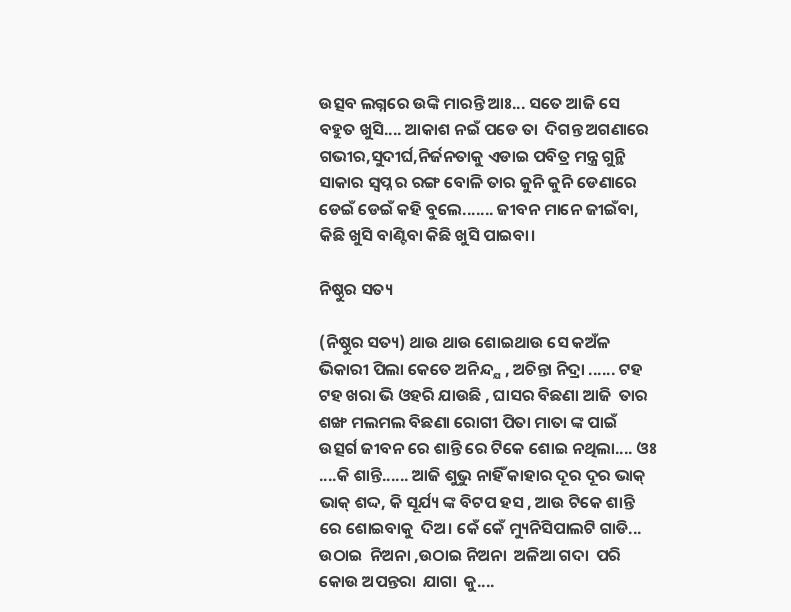ଉତ୍ସବ ଲଗ୍ନରେ ଉଙ୍କି ମାରନ୍ତି ଆଃ... ସତେ ଆଜି ସେ ବହୁତ ଖୁସି.... ଆକାଶ ନଇଁ ପଡେ ତା  ଦିଗନ୍ତ ଅଗଣାରେ ଗଭୀର,ସୁଦୀର୍ଘ,ନିର୍ଜନତାକୁ ଏଡାଇ ପବିତ୍ର ମନ୍ତ୍ର ଗୁନ୍ଥି ସାକାର ସ୍ବପ୍ନ ର ରଙ୍ଗ ବୋଳି ତାର କୁନି କୁନି ଡେଣାରେ  ଡେଇଁ ଡେଇଁ କହି ବୁଲେ....... ଜୀବନ ମାନେ ଜୀଇଁବା, କିଛି ଖୁସି ବାଣ୍ଟିବା କିଛି ଖୁସି ପାଇବା।

ନିଷ୍ଠୁର ସତ୍ୟ

(ନିଷ୍ଠୁର ସତ୍ୟ) ଥାଉ ଥାଉ ଶୋଇଥାଉ ସେ କଅଁଳ ଭିକାରୀ ପିଲା କେତେ ଅନିନ୍ଦ୍ଯ , ଅଚିନ୍ତା ନିଦ୍ରା ...... ଟହ ଟହ ଖରା ଭି ଓହରି ଯାଉଛି , ଘାସର ବିଛଣା ଆଜି  ତାର ଶଙ୍ଖ ମଲମଲ ବିଛଣା ରୋଗୀ ପିତା ମାତା ଙ୍କ ପାଇଁ ଉତ୍ସର୍ଗ ଜୀବନ ରେ ଶାନ୍ତି ରେ ଟିକେ ଶୋଇ ନଥିଲା.... ଓଃ ....କି ଶାନ୍ତି...... ଆଜି ଶୁଭୁ ନାହିଁ କାହାର ଦୂର ଦୂର ଭାକ୍ ଭାକ୍ ଶଦ୍ଦ, କି ସୂର୍ଯ୍ୟ ଙ୍କ ବିଟପ ହସ , ଆଉ ଟିକେ ଶାନ୍ତି ରେ ଶୋଇବାକୁ  ଦିଅ। କେଁ କେଁ ମ୍ୟୁନିସିପାଲଟି ଗାଡି... ଉଠାଇ  ନିଅନା ,ଉଠାଇ ନିଅନା  ଅଳିଆ ଗଦା  ପରି  କୋଉ ଅପନ୍ତରା  ଯାଗା  କୁ....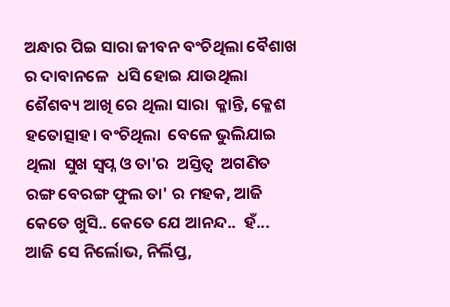ଅନ୍ଧାର ପିଇ ସାରା ଜୀବନ ବଂଚିଥିଲା ବୈଶାଖ ର ଦାବାନଳେ  ଧସି ହୋଇ ଯାଉଥିଲା ଶୈଶବ୍ୟ ଆଖି ରେ ଥିଲା ସାରା  କ୍ଳାନ୍ତି, କ୍ଳେଶ ହତୋତ୍ସାହ। ବଂଚିଥିଲା  ବେଳେ ଭୁଲିଯାଇ ଥିଲା  ସୁଖ ସ୍ବପ୍ନ ଓ ତା'ର  ଅସ୍ତିତ୍ବ  ଅଗଣିତ ରଙ୍ଗ ବେରଙ୍ଗ ଫୁଲ ତା' ର ମହକ, ଆଜି କେତେ ଖୁସି.. କେତେ ଯେ ଆନନ୍ଦ..  ହଁ... ଆଜି ସେ ନିର୍ଲୋଭ, ନିର୍ଲିପ୍ତ,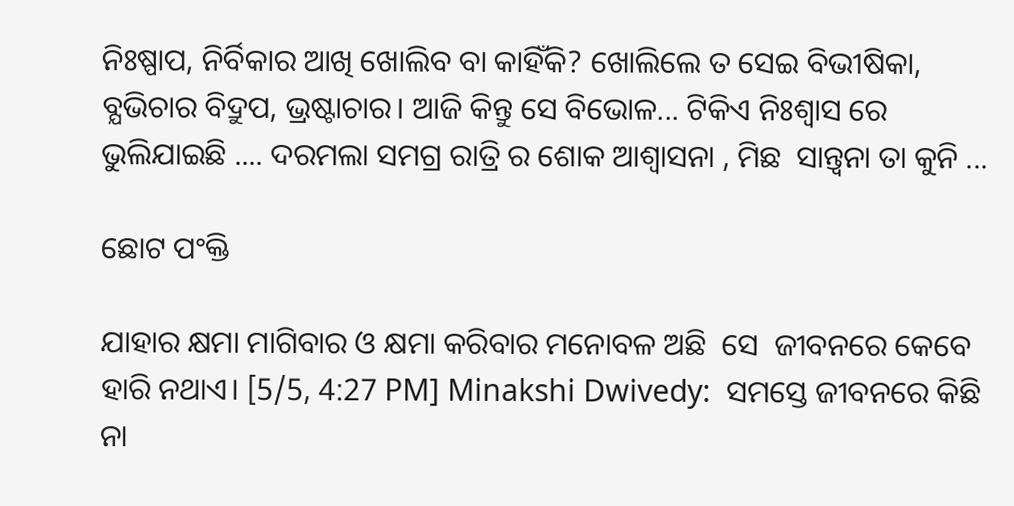ନିଃଷ୍ପାପ, ନିର୍ବିକାର ଆଖି ଖୋଲିବ ବା କାହିଁକି? ଖୋଲିଲେ ତ ସେଇ ବିଭୀଷିକା, ବ୍ଯଭିଚାର ବିଦ୍ରୁପ, ଭ୍ରଷ୍ଟାଚାର। ଆଜି କିନ୍ତୁ ସେ ବିଭୋଳ... ଟିକିଏ ନିଃଶ୍ବାସ ରେ ଭୁଲିଯାଇଛି .... ଦରମଲା ସମଗ୍ର ରାତ୍ରି ର ଶୋକ ଆଶ୍ଵାସନା , ମିଛ  ସାନ୍ତ୍ଵନା ତା କୁନି ...

ଛୋଟ ପଂକ୍ତି

ଯାହାର କ୍ଷମା ମାଗିବାର ଓ କ୍ଷମା କରିବାର ମନୋବଳ ଅଛି  ସେ  ଜୀବନରେ କେବେ ହାରି ନଥାଏ। [5/5, 4:27 PM] Minakshi Dwivedy:  ସମସ୍ତେ ଜୀବନରେ କିଛି ନା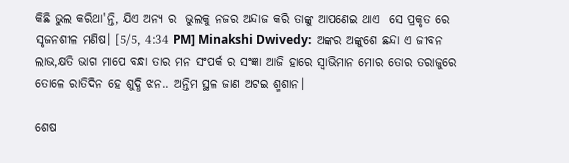କିଛି ଭୁଲ କରିଥା'ନ୍ତି, ଯିଏ ଅନ୍ୟ ର  ଭୁଲକୁ ନଜର ଅନ୍ଦାଜ କରି ତାଙ୍କୁ ଆପଣେଇ ଥାଏ  ସେ ପ୍ରକୃତ ରେ ସୃଜନଶୀଳ ମଣିଷ। [5/5, 4:34 PM] Minakshi Dwivedy:  ଅଙ୍କର ଅଙ୍କୁଶେ ଛନ୍ଦା ଏ ଜୀବନ ଲାଭ,କ୍ଷତି ଭାଗ ମାପେ ବନ୍ଧା ତାର ମନ ସଂପର୍କ ର ସଂଜ୍ଞା ଆଜି ହାରେ ସ୍ବାଭିମାନ ମୋର ତୋର ତରାଜୁରେ ତୋଳେ ରାତିଦିନ ହେ ଶୁଦ୍ଧି ଝନ.. ଅନ୍ତିମ ସ୍ଥଳ ଜାଣ ଅଟଇ ଶ୍ମଶାନ।

ଶେଷ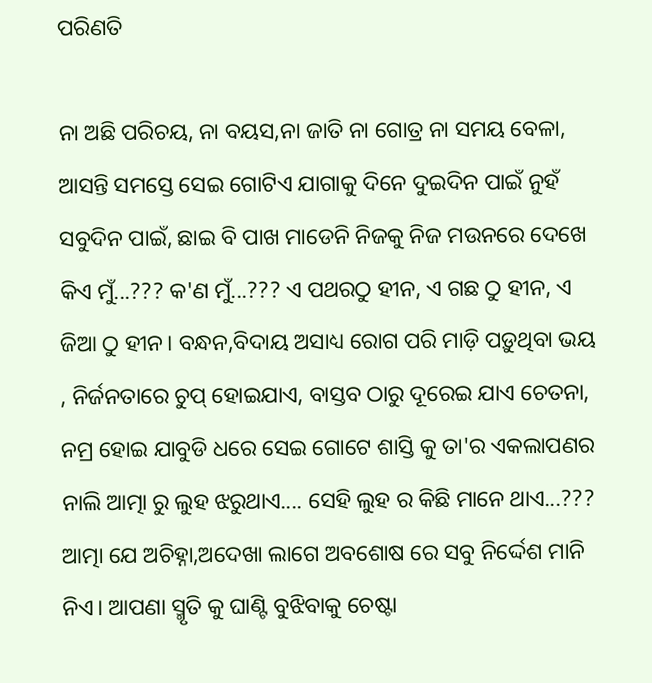ପରିଣତି

ନା ଅଛି ପରିଚୟ, ନା ବୟସ,ନା ଜାତି ନା ଗୋତ୍ର ନା ସମୟ ବେଳା, ଆସନ୍ତି ସମସ୍ତେ ସେଇ ଗୋଟିଏ ଯାଗାକୁ ଦିନେ ଦୁଇଦିନ ପାଇଁ ନୁହଁ ସବୁଦିନ ପାଇଁ, ଛାଇ ବି ପାଖ ମାଡେନି ନିଜକୁ ନିଜ ମଉନରେ ଦେଖେ କିଏ ମୁଁ...??? କ'ଣ ମୁଁ...??? ଏ ପଥରଠୁ ହୀନ, ଏ ଗଛ ଠୁ ହୀନ, ଏ ଜିଆ ଠୁ ହୀନ। ବନ୍ଧନ,ବିଦାୟ ଅସାଧ୍ୟ ରୋଗ ପରି ମାଡ଼ି ପଡ଼ୁଥିବା ଭୟ , ନିର୍ଜନତାରେ ଚୁପ୍ ହୋଇଯାଏ, ବାସ୍ତବ ଠାରୁ ଦୂରେଇ ଯାଏ ଚେତନା, ନମ୍ର ହୋଇ ଯାବୁଡି ଧରେ ସେଇ ଗୋଟେ ଶାସ୍ତି କୁ ତା'ର ଏକଲାପଣର ନାଲି ଆତ୍ମା ରୁ ଲୁହ ଝରୁଥାଏ.... ସେହି ଲୁହ ର କିଛି ମାନେ ଥାଏ...??? ଆତ୍ମା ଯେ ଅଚିହ୍ନା,ଅଦେଖା ଲାଗେ ଅବଶୋଷ ରେ ସବୁ ନିର୍ଦ୍ଦେଶ ମାନି ନିଏ। ଆପଣା ସ୍ମୃତି କୁ ଘାଣ୍ଟି ବୁଝିବାକୁ ଚେଷ୍ଟା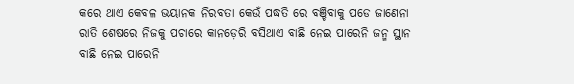କରେ ଥାଏ କେବଳ ଭୟାନକ ନିରବତା କେଉଁ ପଦ୍ଧତି ରେ ବଞ୍ଚିବାକୁ ପଡେ ଜାଣେନା ରାତି ଶେଷରେ ନିଜକୁ ପଚାରେ କାନଡ଼େରି ବସିଥାଏ ବାଛି ନେଇ ପାରେନି ଜନ୍ମ ସ୍ଥାନ ବାଛି ନେଇ ପାରେନି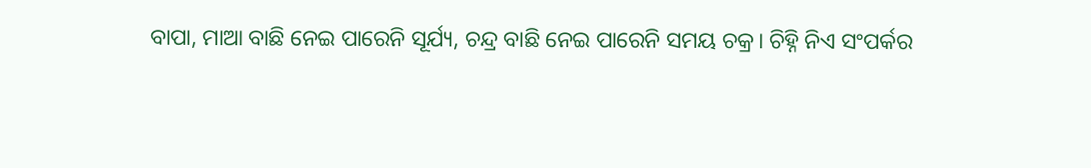ବାପା, ମାଆ ବାଛି ନେଇ ପାରେନି ସୂର୍ଯ୍ୟ, ଚନ୍ଦ୍ର ବାଛି ନେଇ ପାରେନି ସମୟ ଚକ୍ର। ଚିହ୍ନି ନିଏ ସଂପର୍କର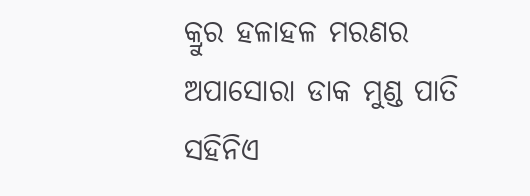କ୍ରୁର ହଳାହଳ ମରଣର ଅପାସୋରା ଡାକ ମୁଣ୍ଡ ପାତି ସହିନିଏ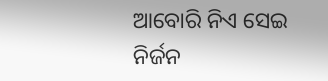ଆବୋରି ନିଏ ସେଇ ନିର୍ଜନ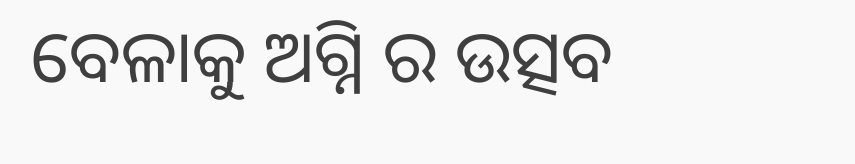ବେଳାକୁ ଅଗ୍ନି ର ଉତ୍ସବ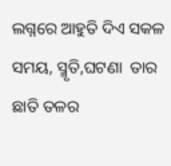ଲଗ୍ନରେ ଆହୁତି ଦିଏ ସକଳ ସମୟ, ସ୍ମୃତି,ଘଟଣା  ତାର ଛାତି ତଳର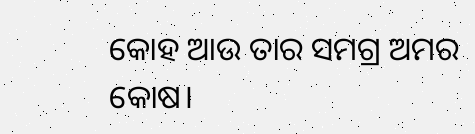କୋହ ଆଉ ତାର ସମଗ୍ର ଅମର କୋଷ।